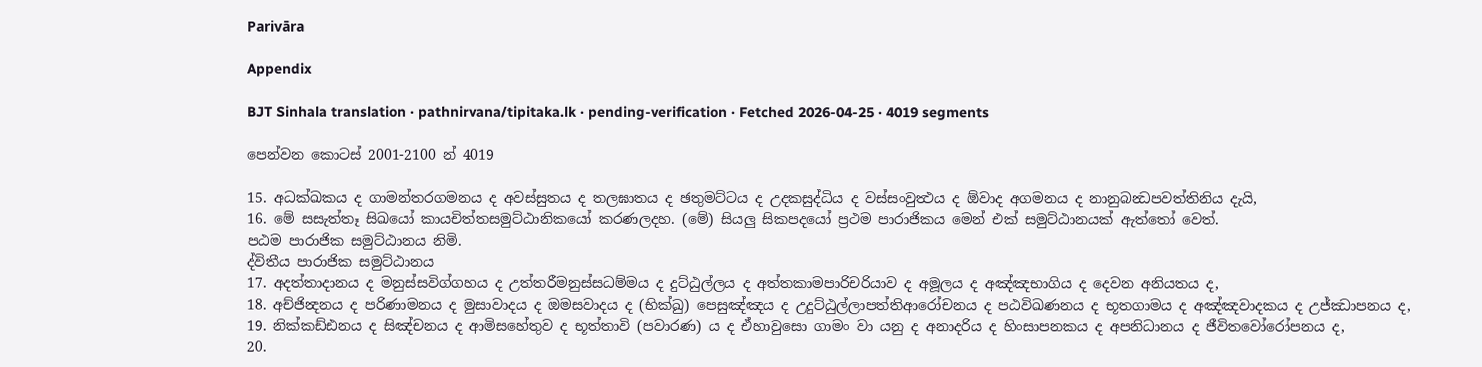Parivāra

Appendix

BJT Sinhala translation · pathnirvana/tipitaka.lk · pending-verification · Fetched 2026-04-25 · 4019 segments

පෙන්වන කොටස් 2001-2100 න් 4019

15. අධක්ඛකය ද ගාමන්තරගමනය ද අවස්සුතය ද තලඝාතය ද ඡතුමට්ටය ද උදකසුද්ධිය ද වස්සංවුත්‍ථය ද ඕවාද අගමනය ද නානුබන්‍ධපවත්තිනිය දැයි,
16. මේ සසැත්තෑ සිඛයෝ කායචිත්තසමුට්ඨානිකයෝ කරණලදහ. (මේ) සියලු සිකපදයෝ ප්‍රථම පාරාජිකය මෙන් එක් සමුට්ඨානයක් ඇත්තෝ වෙත්.
පඨම පාරාජික සමුට්ඨානය නිමි.
ද්විතීය පාරාජික සමුට්ඨානය
17. අදත්තාදානය ද මනුස්සවිග්ගහය ද උත්තරීමනුස්සධම්මය ද දුට්ඨුල්ලය ද අත්තකාමපාරිචරියාව ද අමූලය ද අඤ්ඤභාගිය ද දෙවන අනියතය ද,
18. අච්ජින්‍දනය ද පරිණාමනය ද මුසාවාදය ද ඔමසවාදය ද (භික්ඛු) පෙසුඤ්ඤය ද උදුට්ඨුල්ලාපත්තිආරෝචනය ද පඨවිඛණනය ද භූතගාමය ද අඤ්ඤවාදකය ද උජ්ඣාපනය ද,
19. නික්කඩ්ඪනය ද සිඤ්චනය ද ආමිසහේතුව ද භූත්තාවි (පවාරණ) ය ද ඒහාවුසො ගාමං වා යනු ද අනාදරිය ද හිංසාපනකය ද අපනිධානය ද ජීවිතවෝරෝපනය ද,
20.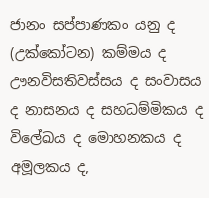ජානං සප්පාණකං යනු ද (උක්කෝටන) කම්මය ද ඌනවිසතිවස්සය ද සංවාසය ද නාසනය ද සහධම්මිකය ද විලේඛය ද මොහනකය ද අමූලකය ද,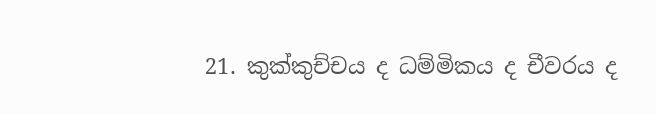21. කුක්කුච්චය ද ධම්මිකය ද චීවරය ද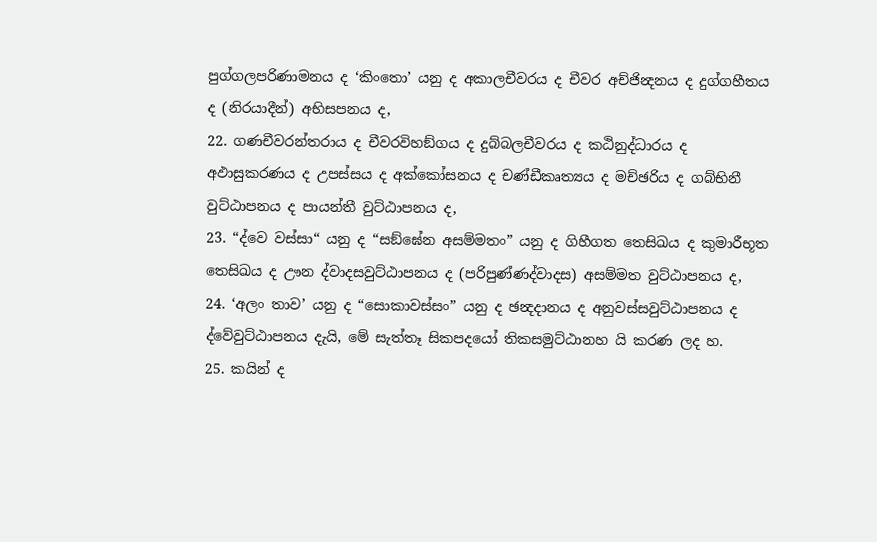පුග්ගලපරිණාමනය ද ‘කිංතො’ යනු ද අකාලචීවරය ද චීවර අච්ජින්‍දනය ද දුග්ගහීතය ද (නිරයාදීන්) අභිසපනය ද,
22. ගණචීවරන්තරාය ද චීවරවිහඞ්ගය ද දුබ්බලචීවරය ද කඨිනුද්ධාරය ද අඵාසුකරණය ද උපස්සය ද අක්කෝසනය ද චණ්ඩීකෘත්‍යය ද මච්ඡරිය ද ගබ්භිනී වුට්ඨාපනය ද පායන්තී වුට්ඨාපනය ද,
23. “ද්වෙ වස්සා“ යනු ද “සඞ්ඝේන අසම්මතං” යනු ද ගිහීගත තෙසිඛය ද කුමාරීභූත තෙසිඛය ද ඌන ද්වාදසවුට්ඨාපනය ද (පරිපුණ්ණද්වාදස) අසම්මත වුට්ඨාපනය ද,
24. ‘අලං තාව’ යනු ද “සොකාවස්සං” යනු ද ඡන්‍දදානය ද අනුවස්සවුට්ඨාපනය ද ද්වේවුට්ඨාපනය දැයි, මේ සැත්තෑ සිකපදයෝ තිකසමුට්ඨානහ යි කරණ ලද හ.
25. කයින් ද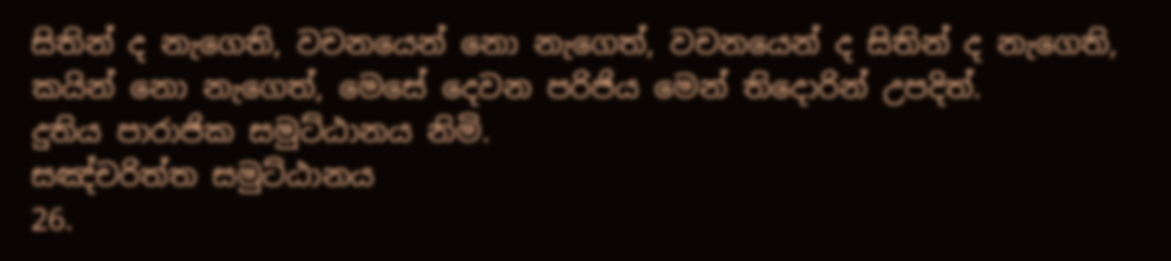සිතින් ද නැගෙති, වචනයෙන් නො නැගෙත්, වචනයෙන් ද සිතින් ද නැගෙති, කයින් නො නැගෙත්, මෙසේ දෙවන පරිජිය මෙන් තිදොරින් උපදිත්.
දුතිය පාරාජික සමුට්ඨානය නිමි.
සඤ්චරිත්ත සමුට්ඨානය
26.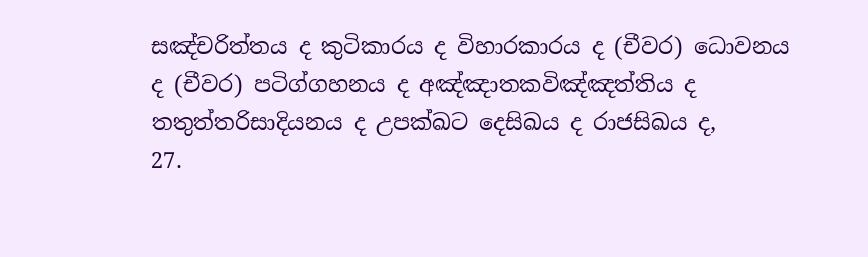සඤ්චරිත්තය ද කුටිකාරය ද විහාරකාරය ද (චීවර) ධොවනය ද (චීවර) පටිග්ගහනය ද අඤ්ඤාතකවිඤ්ඤත්තිය ද තතුත්තරිසාදියනය ද උපක්ඛට දෙසිඛය ද රාජසිඛය ද,
27.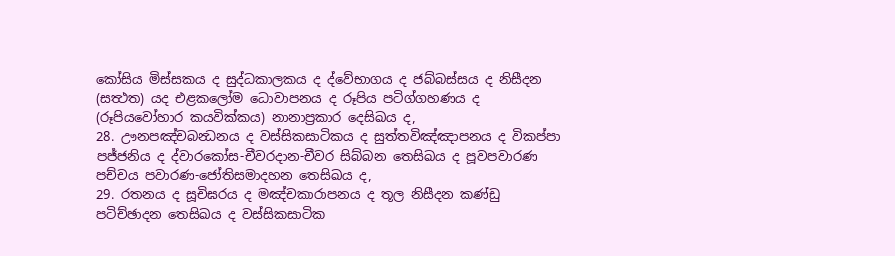කෝසිය මිස්සකය ද සුද්ධකාලකය ද ද්වේභාගය ද ජබ්බස්සය ද නිසීදන (සත්‍ථත) යද එළකලෝම ධොවාපනය ද රූපිය පටිග්ගහණය ද (රූපියවෝහාර කයවික්කය) නානාප්‍රකාර දෙසිඛය ද,
28. ඌනපඤ්චබන්‍ධනය ද වස්සිකසාටිකය ද සුත්තවිඤ්ඤාපනය ද විකප්පා පජ්ජනිය ද ද්වාරකෝස-චීවරදාන-චීවර සිබ්බන තෙසිඛය ද පූවපවාරණ පච්චය පවාරණ-ජෝතිසමාදහන තෙසිඛය ද,
29. රතනය ද සූචිඝරය ද මඤ්චකාරාපනය ද තූල නිසීදන කණ්ඩු පටිච්ඡාදන තෙසිඛය ද වස්සිකසාටික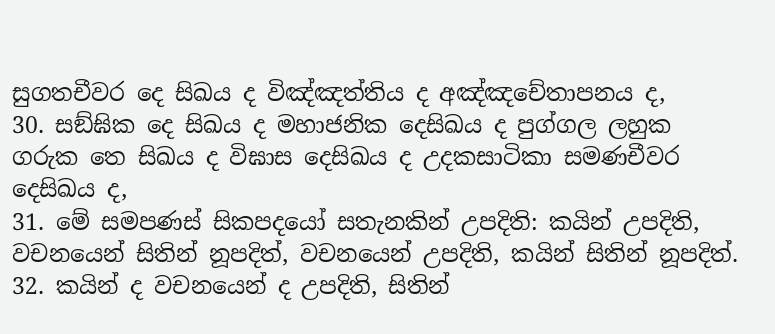සුගතචීවර දෙ සිඛය ද විඤ්ඤත්තිය ද අඤ්ඤචේතාපනය ද,
30. සඞ්ඝික දෙ සිඛය ද මහාජනික දෙසිඛය ද පුග්ගල ලහුක ගරුක තෙ සිඛය ද විඝාස දෙසිඛය ද උදකසාටිකා සමණචීවර දෙසිඛය ද,
31. මේ සමපණස් සිකපදයෝ සතැනකින් උපදිති: කයින් උපදිති, වචනයෙන් සිතින් නූපදිත්, වචනයෙන් උපදිති, කයින් සිතින් නූපදිත්.
32. කයින් ද වචනයෙන් ද උපදිති, සිතින්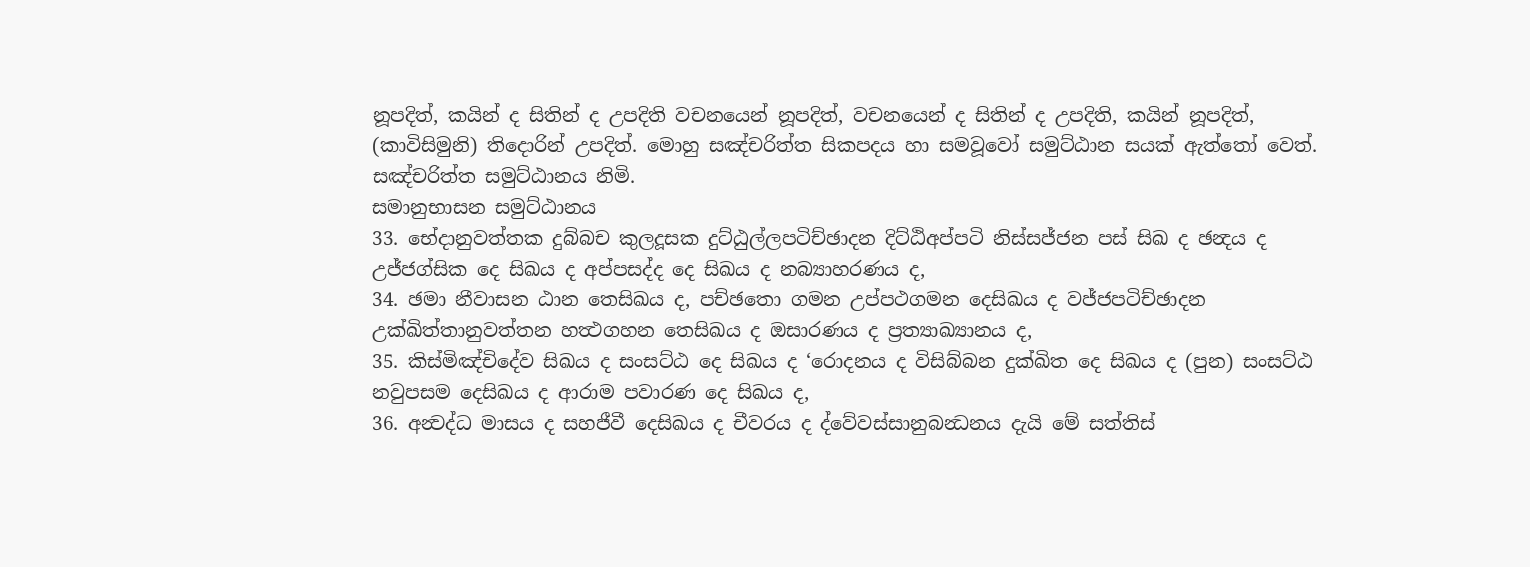නූපදිත්, කයින් ද සිතින් ද උපදිති වචනයෙන් නූපදිත්, වචනයෙන් ද සිතින් ද උපදිති, කයින් නූපදිත්, (කාවිසිමුනි) තිදොරින් උපදිත්. මොහු සඤ්චරිත්ත සිකපදය හා සමවූවෝ සමුට්ඨාන සයක් ඇත්තෝ වෙත්.
සඤ්චරිත්ත සමුට්ඨානය නිමි.
සමානුභාසන සමුට්ඨානය
33. භේදානුවත්තක දුබ්බච කුලදූසක දුට්ඨුල්ලපටිච්ඡාදන දිට්ඨිඅප්පටි නිස්සජ්ජන පස් සිඛ ද ඡන්‍දය ද උජ්ජග්සික දෙ සිඛය ද අප්පසද්ද දෙ සිඛය ද නබ්‍යාහරණය ද,
34. ඡමා නීවාසන ඨාන තෙසිඛය ද, පච්ඡතො ගමන උප්පථගමන දෙසිඛය ද වජ්ජපටිච්ඡාදන උක්ඛිත්තානුවත්තන හත්‍ථගහන තෙසිඛය ද ඔසාරණය ද ප්‍රත්‍යාඛ්‍යානය ද,
35. කිස්මිඤ්චිදේව සිඛය ද සංසට්ඨ දෙ සිඛය ද ‘රොදනය ද විසිබ්බන දුක්ඛිත දෙ සිඛය ද (පුන) සංසට්ඨ නවුපසම දෙසිඛය ද ආරාම පවාරණ දෙ සිඛය ද,
36. අන්‍වද්ධ මාසය ද සහජීවී දෙසිඛය ද චීවරය ද ද්වේවස්සානුබන්‍ධනය දැයි මේ සත්තිස්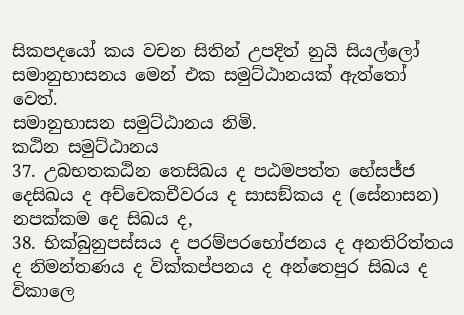සිකපදයෝ කය වචන සිතින් උපදිත් නුයි සියල්ලෝ සමානුභාසනය මෙන් එක සමුට්ඨානයක් ඇත්තෝ වෙත්.
සමානුභාසන සමුට්ඨානය නිමි.
කඨින සමුට්ඨානය
37. උබභතකඨින තෙසිඛය ද පඨමපත්ත භේසජ්ජ දෙසිඛය ද අච්චෙකචීවරය ද සාසඞ්කය ද (සේනාසන) නපක්කම දෙ සිඛය ද,
38. භික්බුනුපස්සය ද පරම්පරභෝජනය ද අනතිරිත්තය ද නිමන්තණය ද වික්කප්පනය ද අන්තෙපුර සිඛය ද විකාලෙ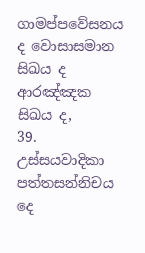ගාමප්පවේසනය ද වොසාසමාන සිඛය ද ආරඤ්ඤක සිඛය ද,
39. උස්සයවාදිකා පත්තසන්නිචය දෙ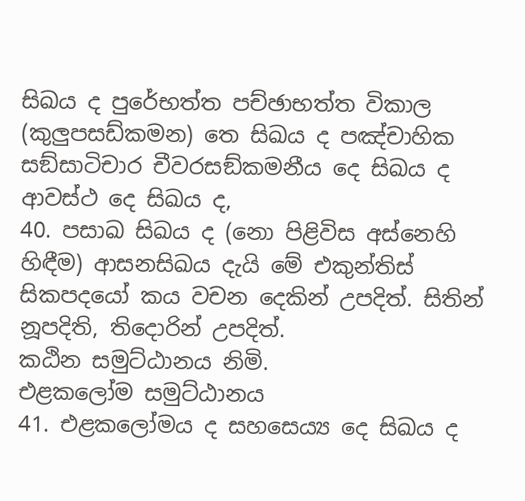සිඛය ද පුරේභත්ත පච්ඡාභත්ත විකාල (කුලුපසඩ්කමන) තෙ සිඛය ද පඤ්චාහික සඞ්සාටිචාර චීවරසඞ්කමනීය දෙ සිඛය ද ආවස්ථ දෙ සිඛය ද,
40. පසාඛ සිඛය ද (නො පිළිවිස අස්නෙහි හිඳීම) ආසනසිඛය දැයි මේ එකුන්තිස් සිකපදයෝ කය වචන දෙකින් උපදිත්. සිතින් නූපදිති, තිදොරින් උපදිත්.
කඨින සමුට්ඨානය නිමි.
එළකලෝම සමුට්ඨානය
41. එළකලෝමය ද සහසෙය්‍ය දෙ සිඛය ද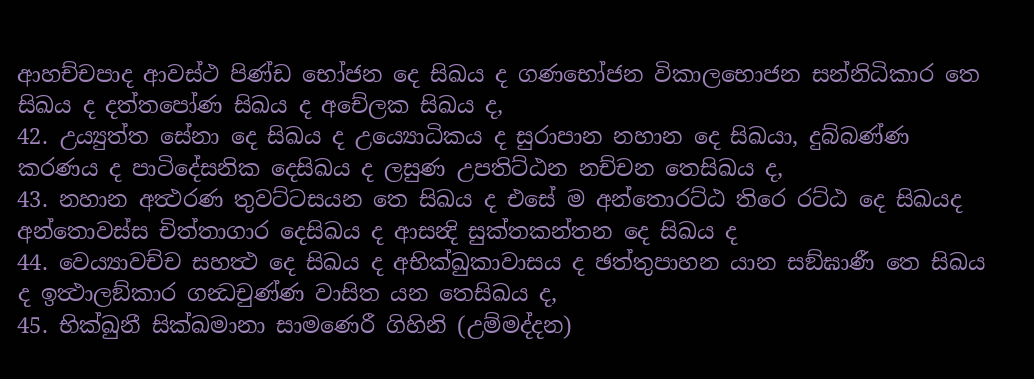ආහච්චපාද ආවස්ථ පිණ්ඩ භෝජන දෙ සිඛය ද ගණභෝජන විකාලභොජන සන්නිධිකාර තෙ සිඛය ද දත්තපෝණ සිඛය ද අචේලක සිඛය ද,
42. උය්‍යුත්ත සේනා දෙ සිඛය ද උය්‍යොධිකය ද සුරාපාන නහාන දෙ සිඛයා, දුබ්බණ්ණ කරණය ද පාටිදේසනික දෙසිඛය ද ලසුණ උපතිට්ඨන නච්චන තෙසිඛය ද,
43. නහාන අත්‍ථරණ තුවට්ටසයන තෙ සිඛය ද එසේ ම අන්තොරට්ඨ තිරෙ රට්ඨ දෙ සිඛයද අන්තොවස්ස චිත්තාගාර දෙසිඛය ද ආසන්‍දි සුක්තකන්තන දෙ සිඛය ද
44. වෙය්‍යාවච්ච සහත්‍ථ දෙ සිඛය ද අභික්ඛුකාවාසය ද ඡත්තුපාහන යාන සඞ්ඝාණී තෙ සිඛය ද ඉත්‍ථාලඞ්කාර ගන්‍ධචුණ්ණ වාසිත යන තෙසිඛය ද,
45. භික්ඛුනී සික්ඛමානා සාමණෙරී ගිහිනි (උම්මද්දන)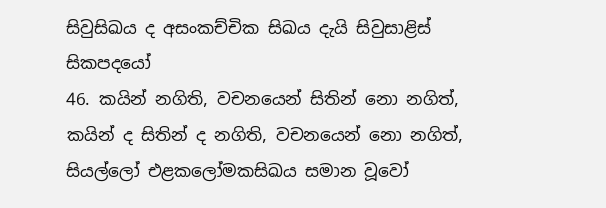සිවුසිඛය ද අසංකච්චික සිඛය දැයි සිවුසාළිස් සිකපදයෝ
46. කයින් නගිති, වචනයෙන් සිතින් නො නගිත්, කයින් ද සිතින් ද නගිති, වචනයෙන් නො නගිත්, සියල්ලෝ එළකලෝමකසිඛය සමාන වූවෝ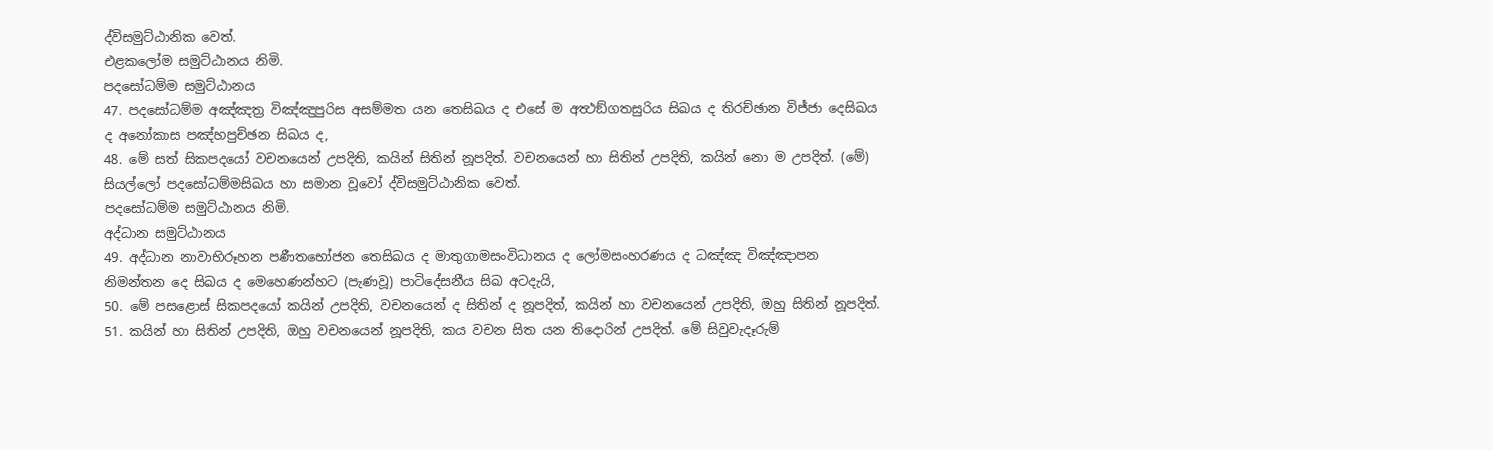ද්විසමුට්ඨානික වෙත්.
එළකලෝම සමුට්ඨානය නිමි.
පදසෝධම්ම සමුට්ඨානය
47. පදසෝධම්ම අඤ්ඤත්‍ර විඤ්ඤුපුරිස අසම්මත යන තෙසිඛය ද එසේ ම අත්‍ථඞ්ගතසුරිය සිඛය ද තිරච්ඡාන විජ්ජා දෙසිඛය ද අනෝකාස පඤ්හපුච්ඡන සිඛය ද,
48. මේ සත් සිකපදයෝ වචනයෙන් උපදිති, කයින් සිතින් නූපදිත්. වචනයෙන් හා සිතින් උපදිති, කයින් නො ම උපදිත්. (මේ) සියල්ලෝ පදසෝධම්මසිඛය හා සමාන වූවෝ ද්විසමුට්ඨානික වෙත්.
පදසෝධම්ම සමුට්ඨානය නිමි.
අද්ධාන සමුට්ඨානය
49. අද්ධාන නාවාභිරූහන පණීතභෝජන තෙසිඛය ද මාතුගාමසංවිධානය ද ලෝමසංහරණය ද ධඤ්ඤ විඤ්ඤාපන නිමන්තන දෙ සිඛය ද මෙහෙණන්හට (පැණවූ) පාටිදේසනීය සිඛ අටදැයි,
50. මේ පසළොස් සිකපදයෝ කයින් උපදිති, වචනයෙන් ද සිතින් ද නූපදිත්, කයින් හා වචනයෙන් උපදිති, ඔහු සිතින් නූපදිත්.
51. කයින් හා සිතින් උපදිති, ඔහු වචනයෙන් නූපදිති, කය වචන සිත යන තිදොරින් උපදිත්. මේ සිවුවැදෑරුම්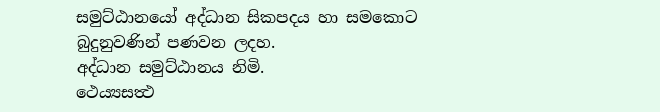සමුට්ඨානයෝ අද්ධාන සිකපදය හා සමකොට බුදුනුවණින් පණවන ලදහ.
අද්ධාන සමුට්ඨානය නිමි.
ථෙය්‍යසත්‍ථ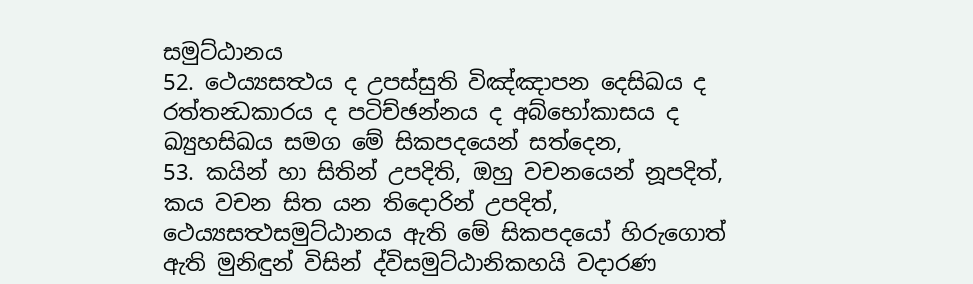සමුට්ඨානය
52. ථෙය්‍යසත්‍ථය ද උපස්සුති විඤ්ඤාපන දෙසිඛය ද රත්තන්‍ධකාරය ද පටිච්ඡන්නය ද අබ්භෝකාසය ද ඛ්‍යුහසිඛය සමග මේ සිකපදයෙන් සත්දෙන,
53. කයින් හා සිතින් උපදිති, ඔහු වචනයෙන් නූපදිත්, කය වචන සිත යන තිදොරින් උපදිත්, ථෙය්‍යසත්‍ථසමුට්ඨානය ඇති මේ සිකපදයෝ හිරුගොත් ඇති මුනිඳුන් විසින් ද්විසමුට්ඨානිකහයි වදාරණ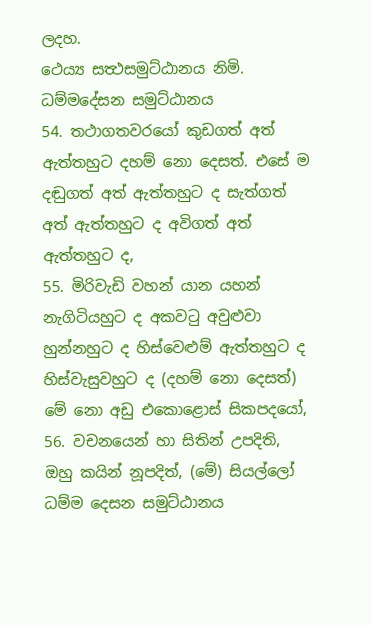ලදහ.
ථෙය්‍ය සත්‍ථසමුට්ඨානය නිමි.
ධම්මදේසන සමුට්ඨානය
54. තථාගතවරයෝ කුඩගත් අත් ඇත්තහුට දහම් නො දෙසත්. එසේ ම දඬුගත් අත් ඇත්තහුට ද සැත්ගත් අත් ඇත්තහුට ද අවිගත් අත් ඇත්තහුට ද,
55. මිරිවැඩි වහන් යාන යහන් නැගිටියහුට ද අකවටු අවුළුවා හුන්නහුට ද හිස්වෙළුම් ඇත්තහුට ද හිස්වැසුවහුට ද (දහම් නො දෙසත්) මේ නො අඩු එකොළොස් සිකපදයෝ,
56. වචනයෙන් හා සිතින් උපදිති, ඔහු කයින් නූපදිත්, (මේ) සියල්ලෝ ධම්ම දෙසන සමුට්ඨානය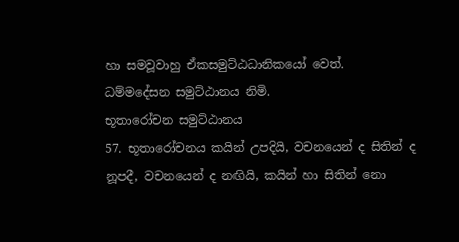හා සමවූවාහු ඒකසමුට්ඨධානිකයෝ වෙත්.
ධම්මදේසන සමුට්ඨානය නිමි.
භූතාරෝචන සමුට්ඨානය
57. භූතාරෝචනය කයින් උපදියි, වචනයෙන් ද සිතින් ද නූපදී, වචනයෙන් ද නඟියි, කයින් හා සිතින් නො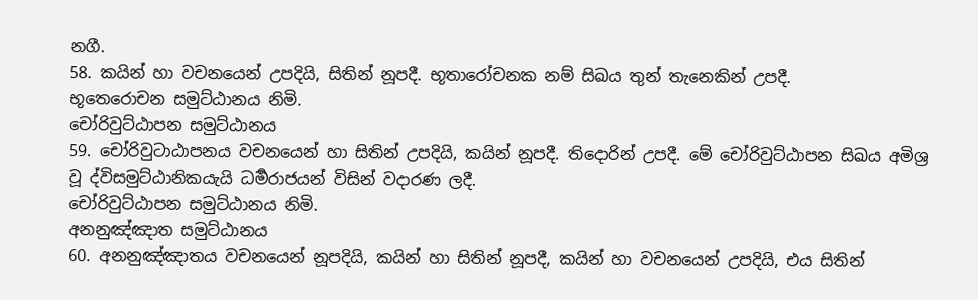නගී.
58. කයින් හා වචනයෙන් උපදියි, සිතින් නූපදී. භූතාරෝචනක නම් සිඛය තුන් තැනෙකින් උපදී.
භූතෙරොචන සමුට්ඨානය නිමි.
චෝරිවුට්ඨාපන සමුට්ඨානය
59. චෝරිවුටාඨාපනය වචනයෙන් හා සිතින් උපදියි, කයින් නූපදී. තිදොරින් උපදී. මේ චෝරිවුට්ඨාපන සිඛය අමිශ්‍ර වූ ද්විසමුට්ඨානිකයැයි ධර්‍මරාජයන් විසින් වදාරණ ලදී.
චෝරිවුට්ඨාපන සමුට්ඨානය නිමි.
අනනුඤ්ඤාත සමුට්ඨානය
60. අනනුඤ්ඤාතය වචනයෙන් නූපදියි, කයින් හා සිතින් නූපදී, කයින් හා වචනයෙන් උපදියි, එය සිතින්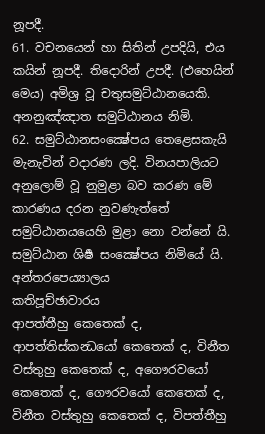නූපදී.
61. වචනයෙන් හා සිතින් උපදියි, එය කයින් නූපදී. තිදොරින් උපදී. (එහෙයින් මෙය) අමිශ්‍ර වූ චතුසමුට්ඨානයෙකි.
අනනුඤ්ඤාත සමුට්ඨානය නිමි.
62. සමුට්ඨානසංක්‍ෂේපය තෙළෙසකැයි මැනැවින් වදාරණ ලදි. විනයපාලියට අනුලොම් වූ නුමුළා බව කරණ මේ කාරණය දරන නුවණැත්තේ සමුට්ඨානයයෙහි මුළා නො වන්නේ යි.
සමුට්ඨාන ශිර්‍ෂ සංක්‍ෂේපය නිමියේ යි.
අන්තරපෙය්‍යාලය
කතිපූච්ඡාවාරය
ආපත්තීහු කෙතෙක් ද, ආපත්තිස්කන්‍ධයෝ කෙතෙක් ද, විනීත වස්තුහු කෙතෙක් ද, අගෞරවයෝ කෙතෙක් ද, ගෞරවයෝ කෙතෙක් ද, විනීත වස්තුහු කෙතෙක් ද, විපත්තීහු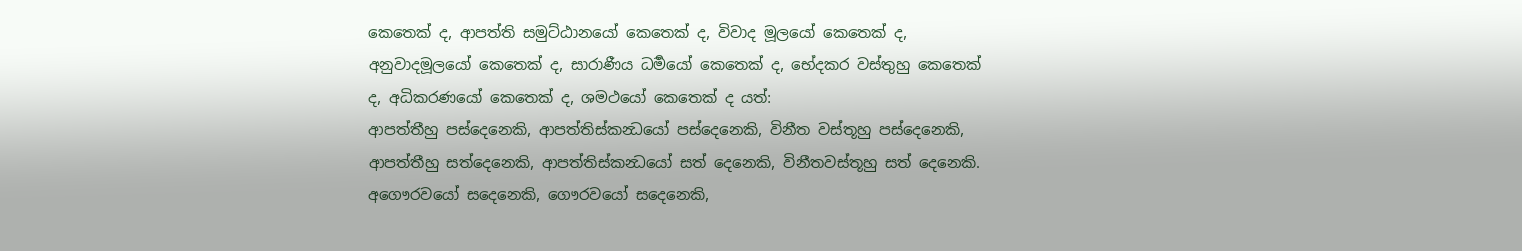කෙතෙක් ද, ආපත්ති සමුට්ඨානයෝ කෙතෙක් ද, විවාද මූලයෝ කෙතෙක් ද, අනුවාදමූලයෝ කෙතෙක් ද, සාරාණීය ධර්‍මයෝ කෙතෙක් ද, භේදකර වස්තුහු කෙතෙක් ද, අධිකරණයෝ කෙතෙක් ද, ශමථයෝ කෙතෙක් ද යත්:
ආපත්තීහු පස්දෙනෙකි, ආපත්තිස්කන්‍ධයෝ පස්දෙනෙකි, විනීත වස්තූහු පස්දෙනෙකි, ආපත්තීහු සත්දෙනෙකි, ආපත්තිස්කන්‍ධයෝ සත් දෙනෙකි, විනීතවස්තූහු සත් දෙනෙකි. අගෞරවයෝ සදෙනෙකි, ගෞරවයෝ සදෙනෙකි,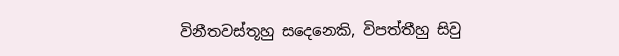විනීතවස්තූහු සදෙනෙකි, විපත්තීහු සිවු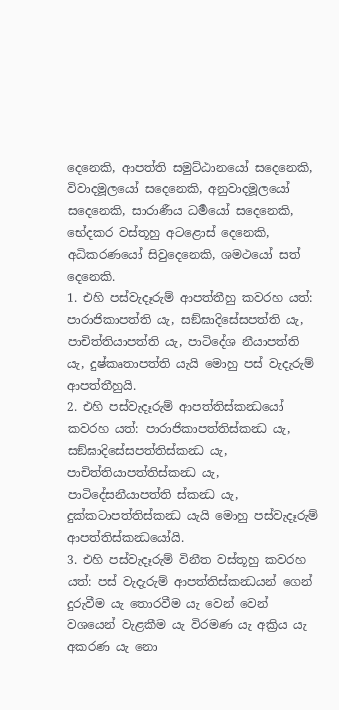දෙනෙකි, ආපත්ති සමුට්ඨානයෝ සදෙනෙකි, විවාදමූලයෝ සදෙනෙකි, අනුවාදමූලයෝ සදෙනෙකි, සාරාණීය ධර්‍මයෝ සදෙනෙකි, භේදකර වස්තූහු අටළොස් දෙනෙකි, අධිකරණයෝ සිවුදෙනෙකි, ශමථයෝ සත් දෙනෙකි.
1. එහි පස්වැදෑරුම් ආපත්තීහු කවරහ යත්: පාරාජිකාපත්ති යැ, සඞ්ඝාදිසේසපත්ති යැ, පාචිත්තියාපත්ති යැ, පාටිදේශ නීයාපත්ති යැ, දුෂ්කෘතාපත්ති යැයි මොහු පස් වැදැරුම් ආපත්තීහුයි.
2. එහි පස්වැදෑරුම් ආපත්තිස්කන්‍ධයෝ කවරහ යත්: පාරාජිකාපත්තිස්කන්‍ධ යැ, සඞ්ඝාදිසේසපත්තිස්කන්‍ධ යැ, පාචිත්තියාපත්තිස්කන්‍ධ යැ, පාටිදේසනීයාපත්ති ස්කන්‍ධ යැ, දුක්කටාපත්තිස්කන්‍ධ යැයි මොහු පස්වැදෑරුම් ආපත්තිස්කන්‍ධයෝයි.
3. එහි පස්වැදෑරුම් විනීත වස්තූහු කවරහ යත්: පස් වැදැරුම් ආපත්තිස්කන්‍ධයන් ගෙන් දුරුවීම යැ තොරවීම යැ වෙන් වෙන් වශයෙන් වැළකීම යැ විරමණ යැ අක්‍රිය යැ අකරණ යැ නො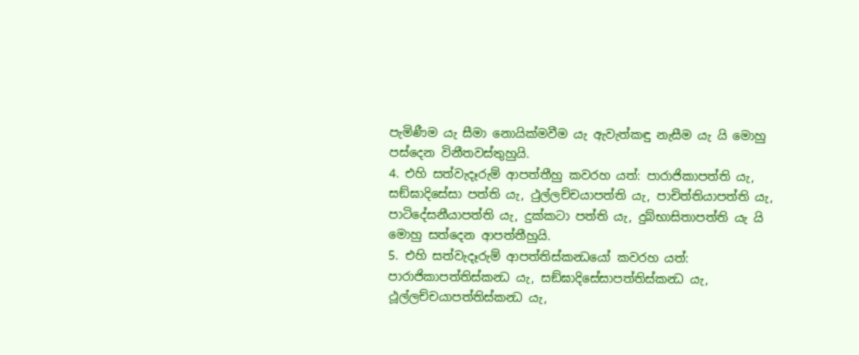පැමිණීම යැ සීමා නොයික්මවීම යැ ඇවැත්කඳු නැසීම යැ යි මොහු පස්දෙන විනීතවස්තුහුයි.
4. එහි සත්වැදෑරුම් ආපත්තීහු කවරහ යත්: පාරාජිකාපත්ති යැ, සඞ්ඝාදිසේසා පත්ති යැ, ථුල්ලච්චයාපත්ති යැ, පාචිත්තියාපත්ති යැ, පාටිදේසනීයාපත්ති යැ, දුක්කටා පත්ති යැ, දුබ්භාසිතාපත්ති යැ යි මොහු සත්දෙන ආපත්තීහුයි.
5. එහි සත්වැදෑරුම් ආපත්තිස්කන්‍ධයෝ කවරහ යත්: පාරාජිකාපත්තිස්කන්‍ධ යැ, සඞ්ඝාදිසේසාපත්තිස්කන්‍ධ යැ, ථූල්ලච්චයාපත්තිස්කන්‍ධ යැ,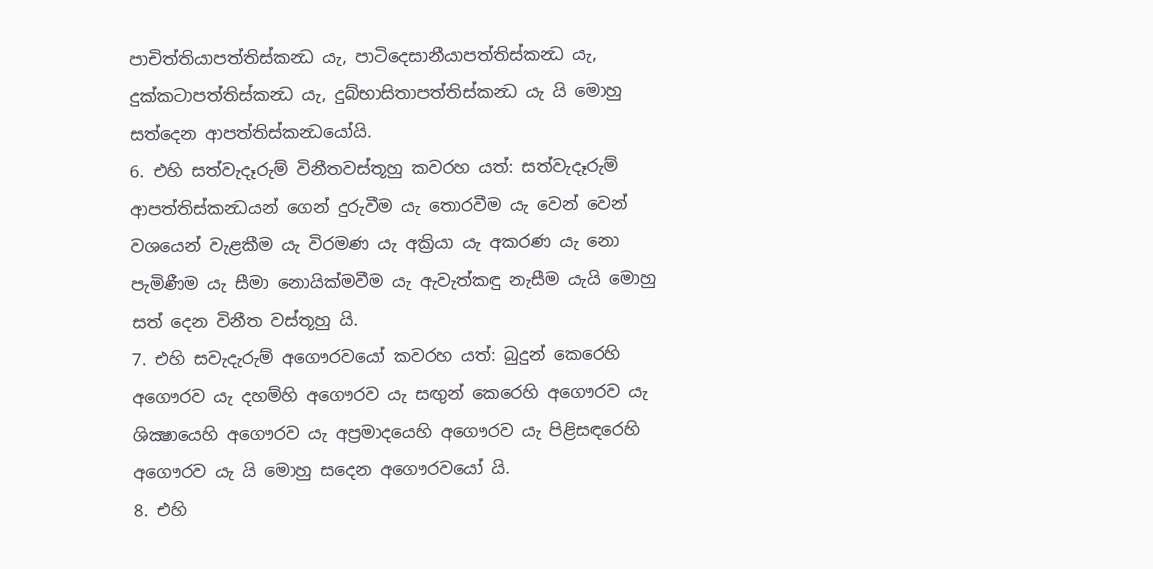පාචිත්තියාපත්තිස්කන්‍ධ යැ, පාටිදෙසානීයාපත්තිස්කන්‍ධ යැ, දුක්කටාපත්තිස්කන්‍ධ යැ, දුබ්භාසිතාපත්තිස්කන්‍ධ යැ යි මොහු සත්දෙන ආපත්තිස්කන්‍ධයෝයි.
6. එහි සත්වැදෑරුම් විනීතවස්තූහු කවරහ යත්: සත්වැදෑරුම් ආපත්තිස්කන්‍ධයන් ගෙන් දුරුවීම යැ තොරවීම යැ වෙන් වෙන් වශයෙන් වැළකීම යැ විරමණ යැ අක්‍රියා යැ අකරණ යැ නො පැමිණීම යැ සීමා නොයික්මවීම යැ ඇවැත්කඳු නැසීම යැයි මොහු සත් දෙන විනීත වස්තූහු යි.
7. එහි සවැදැරුම් අගෞරවයෝ කවරහ යත්: බුදුන් කෙරෙහි අගෞරව යැ දහම්හි අගෞරව යැ සඟුන් කෙරෙහි අගෞරව යැ ශික්‍ෂායෙහි අගෞරව යැ අප්‍රමාදයෙහි අගෞරව යැ පිළිසඳරෙහි අගෞරව යැ යි මොහු සදෙන අගෞරවයෝ යි.
8. එහි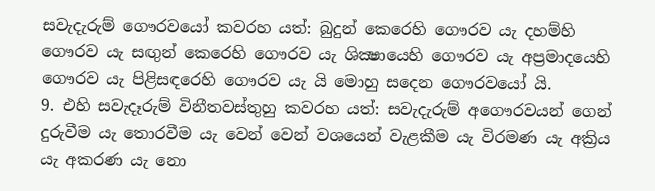සවැදැරුම් ගෞරවයෝ කවරහ යත්: බුදුන් කෙරෙහි ගෞරව යැ දහම්හි ගෞරව යැ සඟුන් කෙරෙහි ගෞරව යැ ශික්‍ෂායෙහි ගෞරව යැ අප්‍රමාදයෙහි ගෞරව යැ පිළිසඳරෙහි ගෞරව යැ යි මොහු සදෙන ගෞරවයෝ යි.
9. එහි සවැදෑරුම් විනීතවස්තුහු කවරහ යත්: සවැදැරුම් අගෞරවයන් ගෙන් දුරුවීම යැ තොරවීම යැ වෙන් වෙන් වශයෙන් වැළකීම යැ විරමණ යැ අක්‍රිය යැ අකරණ යැ නො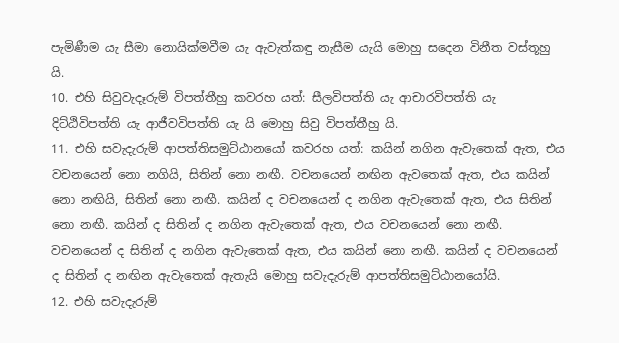පැමිණීම යැ සීමා නොයික්මවීම යැ ඇවැත්කඳු නැසීම යැයි මොහු සදෙන විනීත වස්තූහු යි.
10. එහි සිවුවැදෑරුම් විපත්තීහු කවරහ යත්: සීලවිපත්ති යැ ආචාරවිපත්ති යැ දිට්ඨිවිපත්ති යැ ආජීවවිපත්ති යැ යි මොහු සිවු විපත්තීහු යි.
11. එහි සවැදැරුම් ආපත්තිසමුට්ඨානයෝ කවරහ යත්: කයින් නගින ඇවැතෙක් ඇත, එය වචනයෙන් නො නගියි, සිතින් නො නඟී. වචනයෙන් නඟින ඇවතෙක් ඇත, එය කයින් නො නඟියි, සිතින් නො නඟී. කයින් ද වචනයෙන් ද නගින ඇවැතෙක් ඇත, එය සිතින් නො නඟී. කයින් ද සිතින් ද නගින ඇවැතෙක් ඇත, එය වචනයෙන් නො නඟී. වචනයෙන් ද සිතින් ද නගින ඇවැතෙක් ඇත, එය කයින් නො නඟී. කයින් ද වචනයෙන් ද සිතින් ද නඟින ඇවැතෙක් ඇතැයි මොහු සවැදැරුම් ආපත්තිසමුට්ඨානයෝයි.
12. එහි සවැදැරුම්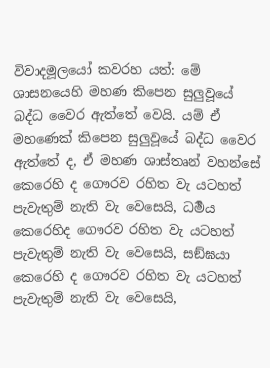විවාදමූලයෝ කවරහ යත්: මේ ශාසනයෙහි මහණ කිපෙන සුලුවූයේ බද්ධ වෛර ඇත්තේ වෙයි. යම් ඒ මහණෙක් කිපෙන සුලුවූයේ බද්ධ වෛර ඇත්තේ ද, ඒ මහණ ශාස්තෘන් වහන්සේ කෙරෙහි ද ගෞරව රහිත වැ යටහත් පැවැතුම් නැති වැ වෙසෙයි, ධර්‍මය කෙරෙහිද ගෞරව රහිත වැ යටහත් පැවැතුම් නැති වැ වෙසෙයි, සඞ්ඝයා කෙරෙහි ද ගෞරව රහිත වැ යටහත් පැවැතුම් නැති වැ වෙසෙයි,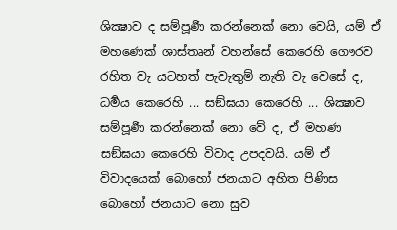ශික්‍ෂාව ද සම්පූර්‍ණ කරන්නෙක් නො වෙයි, යම් ඒ මහණෙක් ශාස්තෘන් වහන්සේ කෙරෙහි ගෞරව රහිත වැ යටහත් පැවැතුම් නැති වැ වෙසේ ද, ධර්‍මය කෙරෙහි ... සඞ්ඝයා කෙරෙහි ... ශික්‍ෂාව සම්පූර්‍ණ කරන්නෙක් නො වේ ද, ඒ මහණ සඞ්ඝයා කෙරෙහි විවාද උපදවයි. යම් ඒ විවාදයෙක් බොහෝ ජනයාට අහිත පිණිස බොහෝ ජනයාට නො සුව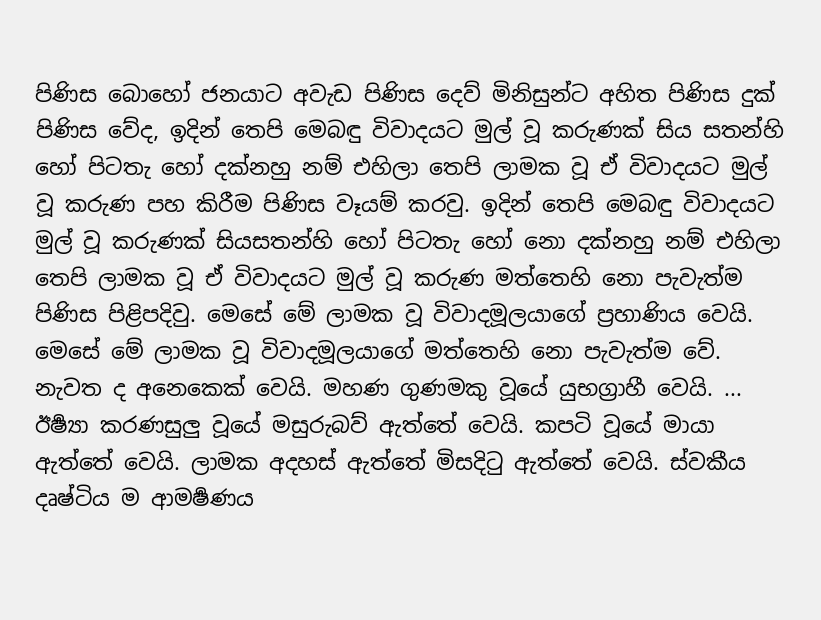පිණිස බොහෝ ජනයාට අවැඩ පිණිස දෙව් මිනිසුන්ට අහිත පිණිස දුක් පිණිස වේද, ඉදින් තෙපි මෙබඳු විවාදයට මුල් වූ කරුණක් සිය සතන්හි හෝ පිටතැ හෝ දක්නහු නම් එහිලා තෙපි ලාමක වූ ඒ විවාදයට මුල් වූ කරුණ පහ කිරීම පිණිස වෑයම් කරවු. ඉදින් තෙපි මෙබඳු විවාදයට මුල් වූ කරුණක් සියසතන්හි හෝ පිටතැ හෝ නො දක්නහු නම් එහිලා තෙපි ලාමක වූ ඒ විවාදයට මුල් වූ කරුණ මත්තෙහි නො පැවැත්ම පිණිස පිළිපදිවු. මෙසේ මේ ලාමක වූ විවාදමූලයාගේ ප්‍රහාණිය වෙයි. මෙසේ මේ ලාමක වූ විවාදමූලයාගේ මත්තෙහි නො පැවැත්ම වේ.
නැවත ද අනෙකෙක් වෙයි. මහණ ගුණමකු වූයේ යුභග්‍රාහී වෙයි. ... ඊර්‍ෂ්‍යා කරණසුලු වූයේ මසුරුබව් ඇත්තේ වෙයි. කපටි වූයේ මායා ඇත්තේ වෙයි. ලාමක අදහස් ඇත්තේ මිසදිටු ඇත්තේ වෙයි. ස්වකීය දෘෂ්ටිය ම ආමර්‍ෂණය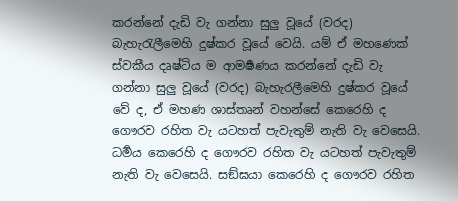කරන්නේ දැඩි වැ ගන්නා සුලු වූයේ (වරද) බැහැරැලීමෙහි දුෂ්කර වූයේ වෙයි. යම් ඒ මහණෙක් ස්වකීය දෘෂ්ටිය ම ආමර්‍ෂණය කරන්නේ දැඩි වැ ගන්නා සුලු වූයේ (වරද) බැහැරලීමෙහි දුෂ්කර වූයේ වේ ද, ඒ මහණ ශාස්තෘන් වහන්සේ කෙරෙහි ද ගෞරව රහිත වැ යටහත් පැවැතුම් නැති වැ වෙසෙයි. ධර්‍මය කෙරෙහි ද ගෞරව රහිත වැ යටහත් පැවැතුම් නැති වැ වෙසෙයි. සඞ්ඝයා කෙරෙහි ද ගෞරව රහිත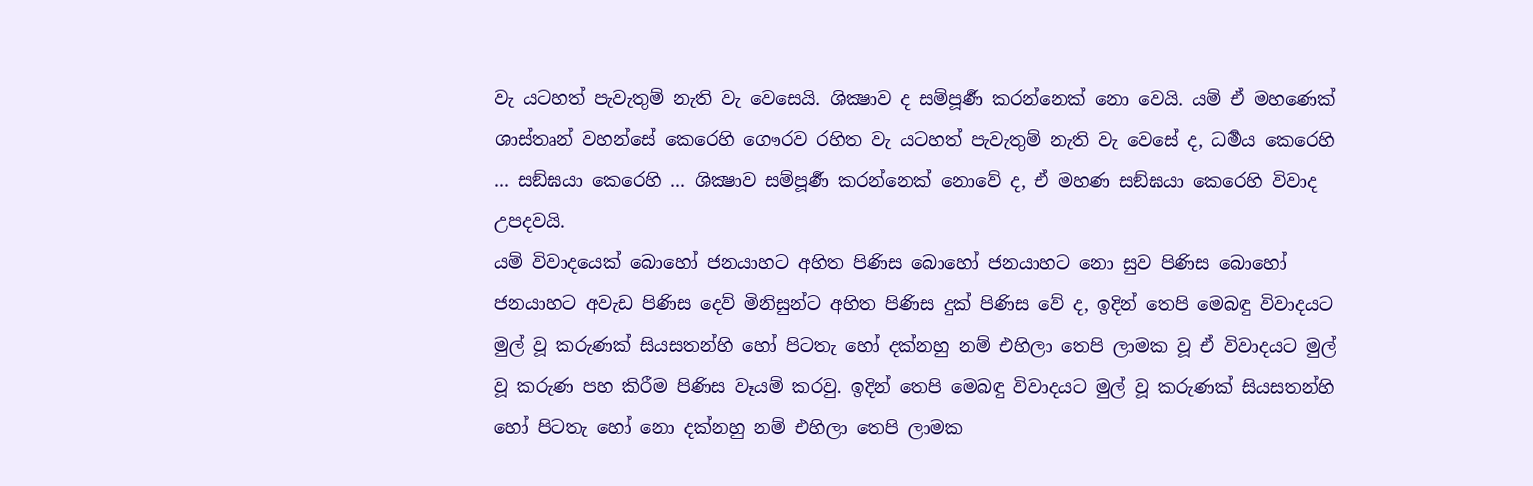වැ යටහත් පැවැතුම් නැති වැ වෙසෙයි. ශික්‍ෂාව ද සම්පූර්‍ණ කරන්නෙක් නො වෙයි. යම් ඒ මහණෙක් ශාස්තෘන් වහන්සේ කෙරෙහි ගෞරව රහිත වැ යටහත් පැවැතුම් නැති වැ වෙසේ ද, ධර්‍මය කෙරෙහි ... සඞ්ඝයා කෙරෙහි ... ශික්‍ෂාව සම්පූර්‍ණ කරන්නෙක් නොවේ ද, ඒ මහණ සඞ්ඝයා කෙරෙහි විවාද උපදවයි.
යම් විවාදයෙක් බොහෝ ජනයාහට අහිත පිණිස බොහෝ ජනයාහට නො සුව පිණිස බොහෝ ජනයාහට අවැඩ පිණිස දෙව් මිනිසුන්ට අහිත පිණිස දුක් පිණිස වේ ද, ඉදින් තෙපි මෙබඳු විවාදයට මුල් වූ කරුණක් සියසතන්හි හෝ පිටතැ හෝ දක්නහු නම් එහිලා තෙපි ලාමක වූ ඒ විවාදයට මුල් වූ කරුණ පහ කිරීම පිණිස වෑයම් කරවු. ඉදින් තෙපි මෙබඳු විවාදයට මුල් වූ කරුණක් සියසතන්හි හෝ පිටතැ හෝ නො දක්නහු නම් එහිලා තෙපි ලාමක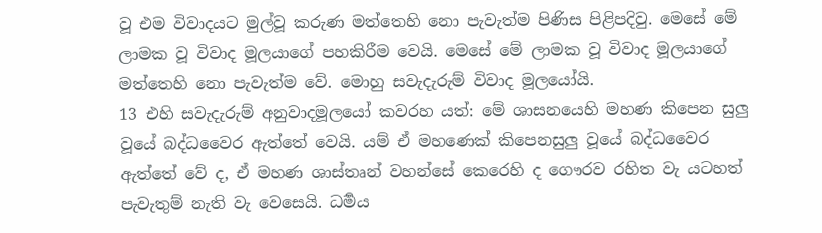වූ එම විවාදයට මුල්වූ කරුණ මත්තෙහි නො පැවැත්ම පිණිස පිළිපදිවු. මෙසේ මේ ලාමක වූ විවාද මූලයාගේ පහකිරීම වෙයි. මෙසේ මේ ලාමක වූ විවාද මූලයාගේ මත්තෙහි නො පැවැත්ම වේ. මොහු සවැදැරුම් විවාද මූලයෝයි.
13 එහි සවැදැරුම් අනුවාදමූලයෝ කවරහ යත්: මේ ශාසනයෙහි මහණ කිපෙන සුලු වූයේ බද්ධවෛර ඇත්තේ වෙයි. යම් ඒ මහණෙක් කිපෙනසුලු වූයේ බද්ධවෛර ඇත්තේ වේ ද, ඒ මහණ ශාස්තෘන් වහන්සේ කෙරෙහි ද ගෞරව රහිත වැ යටහත් පැවැතුම් නැති වැ වෙසෙයි. ධර්‍මය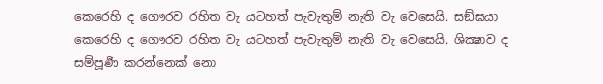කෙරෙහි ද ගෞරව රහිත වැ යටහත් පැවැතුම් නැති වැ වෙසෙයි. සඞ්ඝයා කෙරෙහි ද ගෞරව රහිත වැ යටහත් පැවැතුම් නැති වැ වෙසෙයි. ශික්‍ෂාව ද සම්පූර්‍ණ කරන්නෙක් නො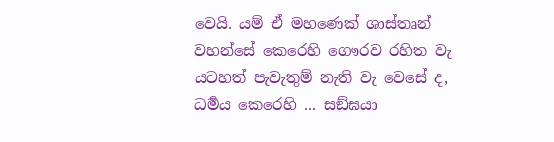වෙයි. යම් ඒ මහණෙක් ශාස්තෘන් වහන්සේ කෙරෙහි ගෞරව රහිත වැ යටහත් පැවැතුම් නැති වැ වෙසේ ද, ධර්‍මය කෙරෙහි ... සඞ්ඝයා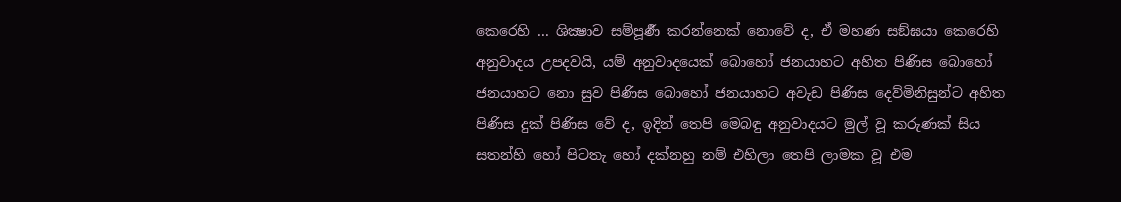කෙරෙහි ... ශික්‍ෂාව සම්පූර්‍ණ කරන්නෙක් නොවේ ද, ඒ මහණ සඞ්ඝයා කෙරෙහි අනුවාදය උපදවයි, යම් අනුවාදයෙක් බොහෝ ජනයාහට අහිත පිණිස බොහෝ ජනයාහට නො සුව පිණිස බොහෝ ජනයාහට අවැඩ පිණිස දෙව්මිනිසුන්ට අහිත පිණිස දුක් පිණිස වේ ද, ඉදින් තෙපි මෙබඳු අනුවාදයට මුල් වූ කරුණක් සිය සතන්හි හෝ පිටතැ හෝ දක්නහු නම් එහිලා තෙපි ලාමක වූ එම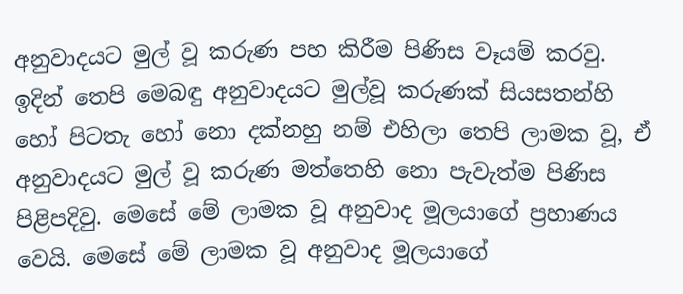අනුවාදයට මුල් වූ කරුණ පහ කිරීම පිණිස වෑයම් කරවු. ඉදින් තෙපි මෙබඳු අනුවාදයට මුල්වූ කරුණක් සියසතන්හි හෝ පිටතැ හෝ නො දක්නහු නම් එහිලා තෙපි ලාමක වූ, ඒ අනුවාදයට මුල් වූ කරුණ මත්තෙහි නො පැවැත්ම පිණිස පිළිපදිවු. මෙසේ මේ ලාමක වූ අනුවාද මූලයාගේ ප්‍රහාණය වෙයි. මෙසේ මේ ලාමක වූ අනුවාද මූලයාගේ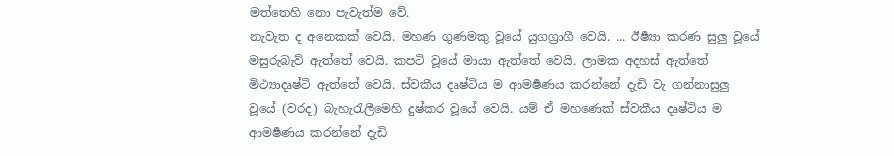මත්තෙහි නො පැවැත්ම වේ.
නැවැත ද අනෙකක් වෙයි. මහණ ගුණමකු වූයේ යුගග්‍රාගී වෙයි. ... ඊර්‍ෂ්‍යා කරණ සුලු වූයේ මසුරුබැව් ඇත්තේ වෙයි. කපටි වූයේ මායා ඇත්තේ වෙයි. ලාමක අදහස් ඇත්තේ මිථ්‍යාදෘෂ්ටි ඇත්තේ වෙයි. ස්වකීය දෘෂ්ටිය ම ආමර්‍ෂණය කරන්නේ දැඩි වැ ගන්නාසුලු වූයේ (වරද) බැහැරැලීමෙහි දුෂ්කර වූයේ වෙයි. යම් ඒ මහණෙක් ස්වකීය දෘෂ්ටිය ම ආමර්‍ෂණය කරන්නේ දැඩි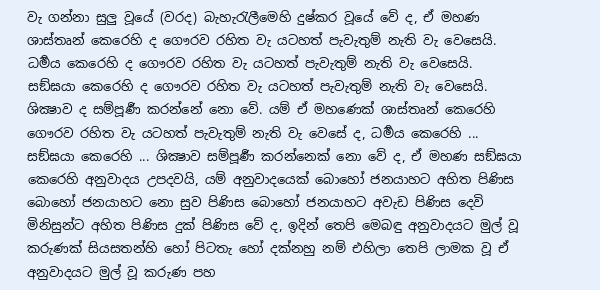වැ ගන්නා සුලු වූයේ (වරද) බැහැරැලීමෙහි දුෂ්කර වූයේ වේ ද, ඒ මහණ ශාස්තෘන් කෙරෙහි ද ගෞරව රහිත වැ යටහත් පැවැතුම් නැති වැ වෙසෙයි. ධර්‍මය කෙරෙහි ද ගෞරව රහිත වැ යටහත් පැවැතුම් නැති වැ වෙසෙයි. සඞ්ඝයා කෙරෙහි ද ගෞරව රහිත වැ යටහත් පැවැතුම් නැති වැ වෙසෙයි. ශික්‍ෂාව ද සම්පූර්‍ණ කරන්නේ නො වේ. යම් ඒ මහණෙක් ශාස්තෘන් කෙරෙහි ගෞරව රහිත වැ යටහත් පැවැතුම් නැති වැ වෙසේ ද, ධර්‍මය කෙරෙහි ... සඞ්ඝයා කෙරෙහි ... ශික්‍ෂාව සම්පූර්‍ණ කරන්නෙක් නො වේ ද, ඒ මහණ සඞ්ඝයා කෙරෙහි අනුවාදය උපදවයි, යම් අනුවාදයෙක් බොහෝ ජනයාහට අහිත පිණිස බොහෝ ජනයාහට නො සුව පිණිස බොහෝ ජනයාහට අවැඩ පිණිස දෙවි මිනිසුන්ට අහිත පිණිස දුක් පිණිස වේ ද, ඉදින් තෙපි මෙබඳු අනුවාදයට මුල් වූ කරුණක් සියසතන්හි හෝ පිටතැ හෝ දක්නහු නම් එහිලා තෙපි ලාමක වූ ඒ අනුවාදයට මුල් වූ කරුණ පහ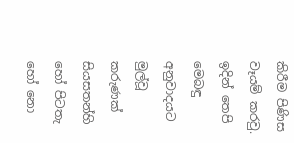කිරීම පිණිස වෑයම් කරවු. ඉදින් තෙපි මෙබඳු අනුවාදයට මුල්වූ කරුණක් සියසතන්හි හෝ පිටතැ හෝ නො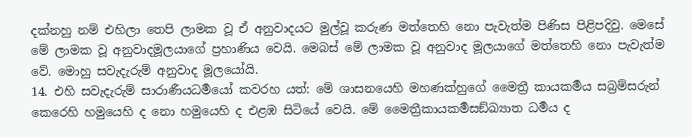දක්නහු නම් එහිලා තෙපි ලාමක වූ ඒ අනුවාදයට මුල්වූ කරුණ මත්තෙහි නො පැවැත්ම පිණිස පිළිපදිවු. මෙසේ මේ ලාමක වූ අනුවාදමූලයාගේ ප්‍රහාණිය වෙයි. මෙබස් මේ ලාමක වූ අනුවාද මූලයාගේ මත්තෙහි නො පැවැත්ම වේ. මොහු සවැදැරුම් අනුවාද මූලයෝයි.
14. එහි සවැදැරුම් සාරාණීයධර්‍මයෝ කවරහ යත්: මේ ශාසනයෙහි මහණක්හුගේ මෛත්‍රී කායකර්‍මය සබ්‍රම්සරුන් කෙරෙහි හමුයෙහි ද නො හමුයෙහි ද එළඹ සිටියේ වෙයි. මේ මෛත්‍රීකායකර්‍මසඞ්ඛ්‍යාත ධර්‍මය ද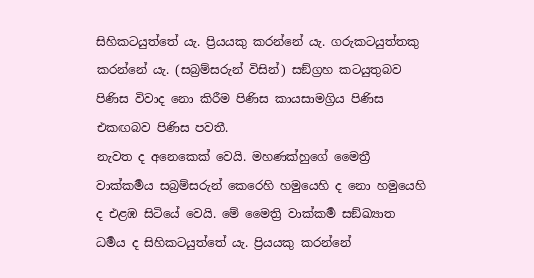සිහිකටයුත්තේ යැ. ප්‍රියයකු කරන්නේ යැ. ගරුකටයුත්තකු කරන්නේ යැ. (සබ්‍රම්සරුන් විසින්) සඞ්ග්‍රහ කටයුතුබව පිණිස විවාද නො කිරීම පිණිස කායසාමග්‍රිය පිණිස එකඟබව පිණිස පවතී.
නැවත ද අනෙකෙක් වෙයි. මහණක්හුගේ මෛත්‍රී වාක්කර්‍මය සබ්‍රම්සරුන් කෙරෙහි හමුයෙහි ද නො හමුයෙහි ද එළඹ සිටියේ වෙයි. මේ මෛත්‍රි වාක්කර්‍ම සඞ්ඛ්‍යාත ධර්‍මය ද සිහිකටයුත්තේ යැ. ප්‍රියයකු කරන්නේ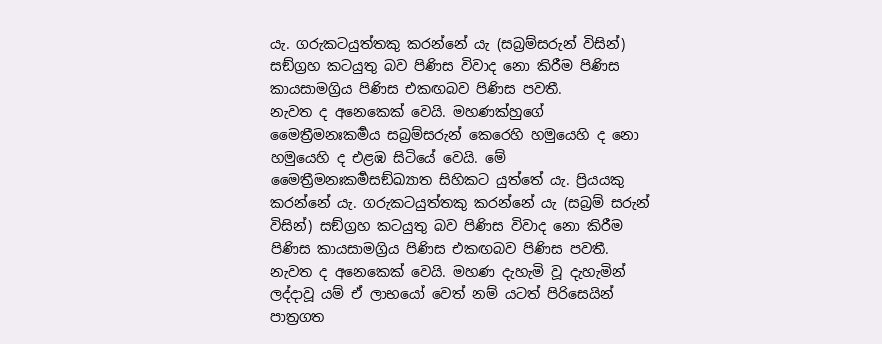යැ. ගරුකටයුත්තකු කරන්නේ යැ (සබ්‍රම්සරුන් විසින්) සඞ්ග්‍රහ කටයුතු බව පිණිස විවාද නො කිරීම පිණිස කායසාමග්‍රිය පිණිස එකඟබව පිණිස පවතී.
නැවත ද අනෙකෙක් වෙයි. මහණක්හුගේ මෛත්‍රීමනඃකර්‍මය සබ්‍රම්සරුන් කෙරෙහි හමුයෙහි ද නො හමුයෙහි ද එළඹ සිටියේ වෙයි. මේ මෛත්‍රීමනඃකර්‍මසඞ්ඛ්‍යාත සිහිකට යුත්තේ යැ. ප්‍රියයකු කරන්නේ යැ. ගරුකටයුත්තකු කරන්නේ යැ (සබ්‍රම් සරුන් විසින්) සඞ්ග්‍රහ කටයුතු බව පිණිස විවාද නො කිරීම පිණිස කායසාමග්‍රිය පිණිස එකඟබව පිණිස පවතී.
නැවත ද අනෙකෙක් වෙයි. මහණ දැහැමි වූ දැහැමින් ලද්දාවූ යම් ඒ ලාභයෝ වෙත් නම් යටත් පිරිසෙයින් පාත්‍රගත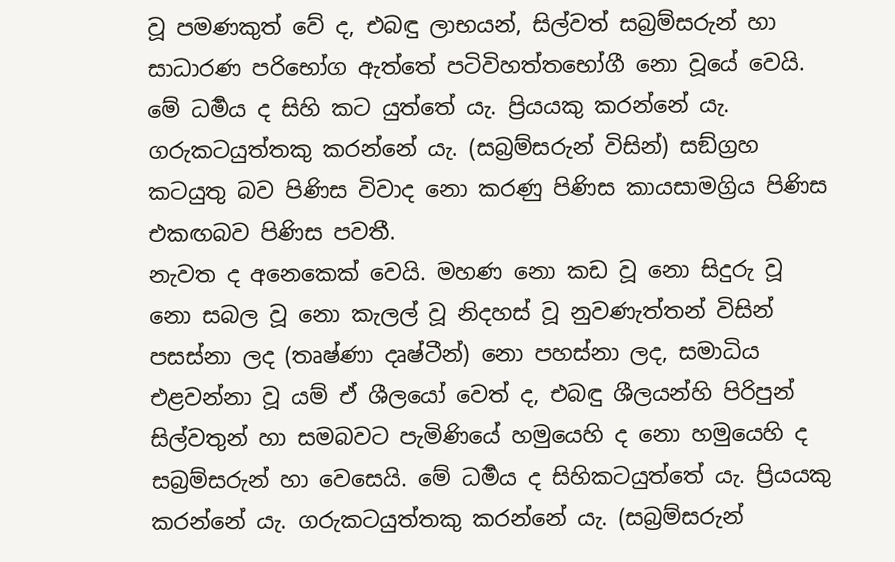වූ පමණකුත් වේ ද, එබඳු ලාභයන්, සිල්වත් සබ්‍රම්සරුන් හා සාධාරණ පරිභෝග ඇත්තේ පටිවිහත්තභෝගී නො වූයේ වෙයි. මේ ධර්‍මය ද සිහි කට යුත්තේ යැ. ප්‍රියයකු කරන්නේ යැ. ගරුකටයුත්තකු කරන්නේ යැ. (සබ්‍රම්සරුන් විසින්) සඞ්ග්‍රහ කටයුතු බව පිණිස විවාද නො කරණු පිණිස කායසාමග්‍රිය පිණිස එකඟබව පිණිස පවතී.
නැවත ද අනෙකෙක් වෙයි. මහණ නො කඩ වූ නො සිදුරු වූ නො සබල වූ නො කැලල් වූ නිදහස් වූ නුවණැත්තන් විසින් පසස්නා ලද (තෘෂ්ණා දෘෂ්ටීන්) නො පහස්නා ලද, සමාධිය එළවන්නා වූ යම් ඒ ශීලයෝ වෙත් ද, එබඳු ශීලයන්හි පිරිපුන් සිල්වතුන් හා සමබවට පැමිණියේ හමුයෙහි ද නො හමුයෙහි ද සබ්‍රම්සරුන් හා වෙසෙයි. මේ ධර්‍මය ද සිහිකටයුත්තේ යැ. ප්‍රියයකු කරන්නේ යැ. ගරුකටයුත්තකු කරන්නේ යැ. (සබ්‍රම්සරුන්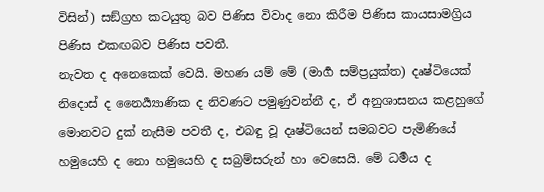විසින්) සඞ්ග්‍රහ කටයුතු බව පිණිස විවාද නො කිරීම පිණිස කායසාමග්‍රිය පිණිස එකඟබව පිණිස පවතී.
නැවත ද අනෙකෙක් වෙයි. මහණ යම් මේ (මාර්‍ග සම්ප්‍රයුක්ත) දෘෂ්ටියෙක් නිදොස් ද නෛර්‍ය්‍යාණික ද නිවණට පමුණුවන්නී ද, ඒ අනුශාසනය කළහුගේ මොනවට දුක් නැසීම පවතී ද, එබඳු වූ දෘෂ්ටියෙන් සමබවට පැමිණියේ හමුයෙහි ද නො හමුයෙහි ද සබ්‍රම්සරුන් හා වෙසෙයි. මේ ධර්‍මය ද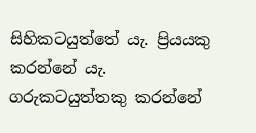සිහිකටයුත්තේ යැ. ප්‍රියයකු කරන්නේ යැ. ගරුකටයුත්තකු කරන්නේ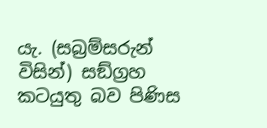යැ. (සබ්‍රම්සරුන් විසින්) සඞ්ග්‍රහ කටයුතු බව පිණිස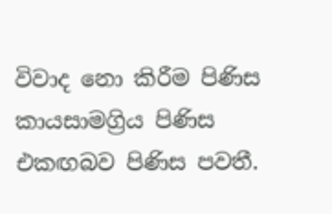විවාද නො කිරීම පිණිස කායසාමග්‍රිය පිණිස එකඟබව පිණිස පවතී.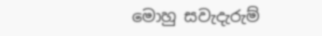මොහු සවැදැරුම්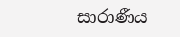සාරාණීය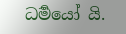ධර්‍මයෝ යි.